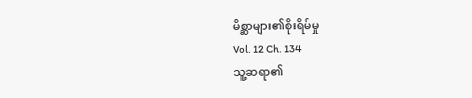မိစ္ဆာများ၏စိုးရိမ်မှု
Vol. 12 Ch. 134
သူ့ဆရာ၏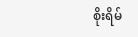စိုးရိမ်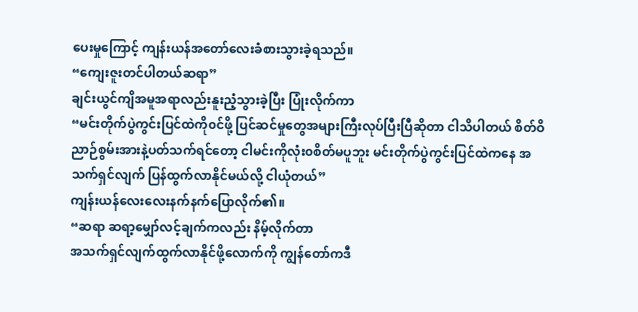ပေးမှုကြောင့် ကျန်းယန်အတော်လေးခံစားသွားခဲ့ရသည်။
“ကျေးဇူးတင်ပါတယ်ဆရာ”
ချင်းယွင်ကျိအမူအရာလည်းနူးညံ့သွားခဲ့ပြီး ပြုံးလိုက်ကာ
“မင်းတိုက်ပွဲကွင်းပြင်ထဲကို၀င်ဖို့ ပြင်ဆင်မှုတွေအများကြီးလုပ်ပြီးပြီဆိုတာ ငါသိပါတယ် စိတ်ဝိညာဉ်စွမ်းအားနဲ့ပတ်သက်ရင်တော့ ငါမင်းကိုလုံး၀စိတ်မပူဘူး မင်းတိုက်ပွဲကွင်းပြင်ထဲကနေ အသက်ရှင်လျက် ပြန်ထွက်လာနိုင်မယ်လို့ ငါယုံတယ်”
ကျန်းယန်လေးလေးနက်နက်ပြောလိုက်၏။
“ဆရာ ဆရာ့မျှော်လင့်ချက်ကလည်း နိမ့်လိုက်တာ
အသက်ရှင်လျက်ထွက်လာနိုင်ဖို့လောက်ကို ကျွန်တော်ကဒီ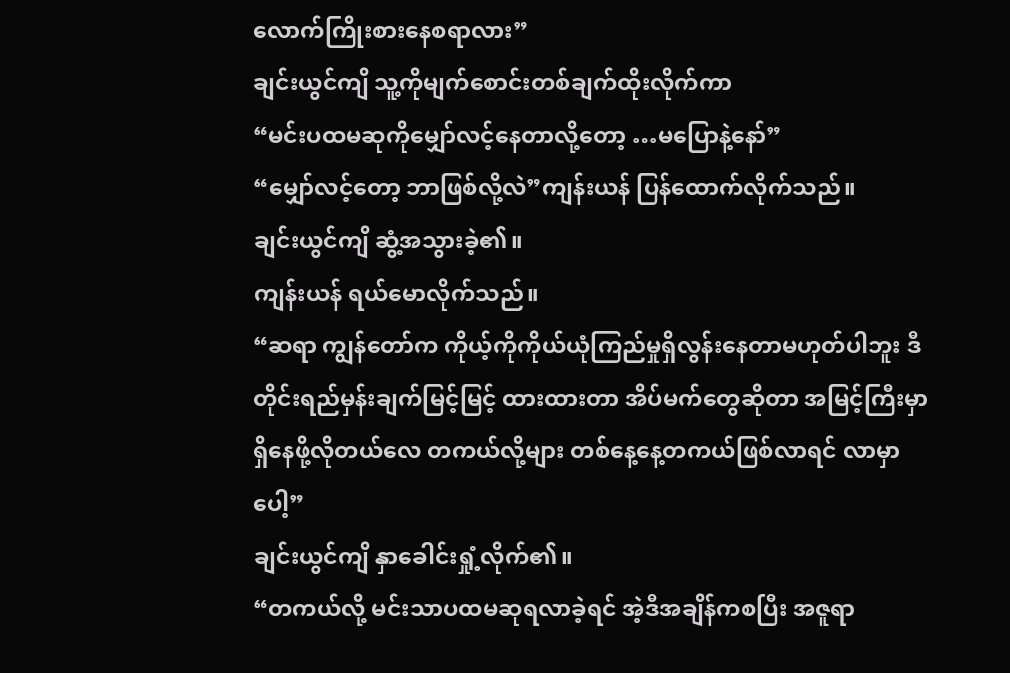လောက်ကြိုးစားနေစရာလား”
ချင်းယွင်ကျိ သူ့ကိုမျက်စောင်းတစ်ချက်ထိုးလိုက်ကာ
“မင်းပထမဆုကိုမျှော်လင့်နေတာလို့တော့ …မပြောနဲ့နော်”
“မျှော်လင့်တော့ ဘာဖြစ်လို့လဲ”ကျန်းယန် ပြန်ထောက်လိုက်သည်။
ချင်းယွင်ကျိ ဆွံ့အသွားခဲ့၏။
ကျန်းယန် ရယ်မောလိုက်သည်။
“ဆရာ ကျွန်တော်က ကိုယ့်ကိုကိုယ်ယုံကြည်မှုရှိလွန်းနေတာမဟုတ်ပါဘူး ဒီတိုင်းရည်မှန်းချက်မြင့်မြင့် ထားထားတာ အိပ်မက်တွေဆိုတာ အမြင့်ကြီးမှာရှိနေဖို့လိုတယ်လေ တကယ်လို့များ တစ်နေ့နေ့တကယ်ဖြစ်လာရင် လာမှာပေါ့”
ချင်းယွင်ကျိ နှာခေါင်းရှုံ့လိုက်၏။
“တကယ်လို့ မင်းသာပထမဆုရလာခဲ့ရင် အဲ့ဒီအချိန်ကစပြီး အဇူရာ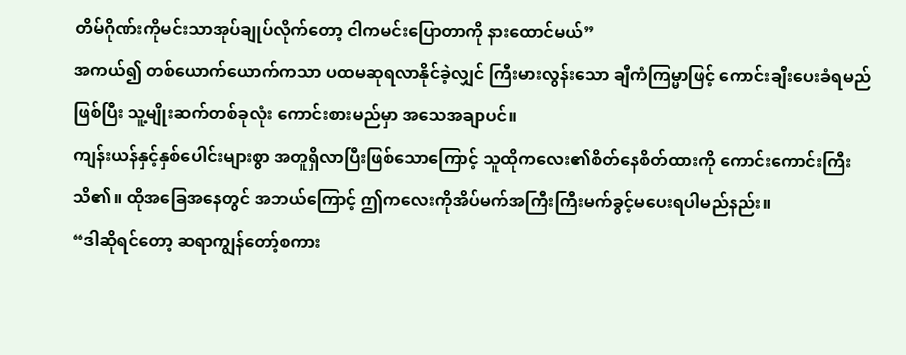တိမ်ဂိုဏ်းကိုမင်းသာအုပ်ချုပ်လိုက်တော့ ငါကမင်းပြောတာကို နားထောင်မယ်”
အကယ်၍ တစ်ယောက်ယောက်ကသာ ပထမဆုရလာနိုင်ခဲ့လျှင် ကြီးမားလွန်းသော ချီကံကြမ္မာဖြင့် ကောင်းချီးပေးခံရမည်ဖြစ်ပြီး သူ့မျိုးဆက်တစ်ခုလုံး ကောင်းစားမည်မှာ အသေအချာပင်။
ကျန်းယန်နှင့်နှစ်ပေါင်းများစွာ အတူရှိလာပြီးဖြစ်သောကြောင့် သူထိုကလေး၏စိတ်နေစိတ်ထားကို ကောင်းကောင်းကြီးသိ၏။ ထိုအခြေအနေတွင် အဘယ်ကြောင့် ဤကလေးကိုအိပ်မက်အကြီးကြီးမက်ခွင့်မပေးရပါမည်နည်း။
“ဒါဆိုရင်တော့ ဆရာကျွန်တော့်စကား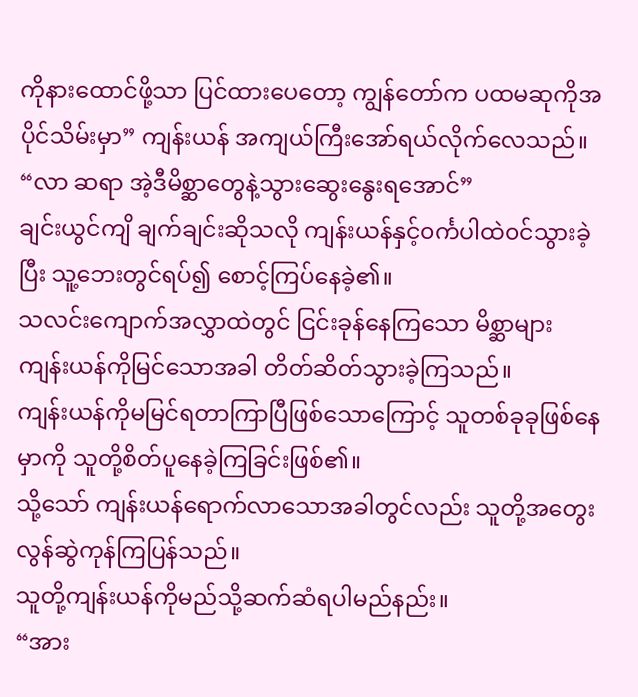ကိုနားထောင်ဖို့သာ ပြင်ထားပေတော့ ကျွန်တော်က ပထမဆုကိုအပိုင်သိမ်းမှာ” ကျန်းယန် အကျယ်ကြီးအော်ရယ်လိုက်လေသည်။
“လာ ဆရာ အဲ့ဒီမိစ္ဆာတွေနဲ့သွားဆွေးနွေးရအောင်”
ချင်းယွင်ကျိ ချက်ချင်းဆိုသလို ကျန်းယန်နှင့်၀င်္ကပါထဲ၀င်သွားခဲ့ပြီး သူ့ဘေးတွင်ရပ်၍ စောင့်ကြပ်နေခဲ့၏။
သလင်းကျောက်အလွှာထဲတွင် ငြင်းခုန်နေကြသော မိစ္ဆာများ ကျန်းယန်ကိုမြင်သောအခါ တိတ်ဆိတ်သွားခဲ့ကြသည်။
ကျန်းယန်ကိုမမြင်ရတာကြာပြီဖြစ်သောကြောင့် သူတစ်ခုခုဖြစ်နေမှာကို သူတို့စိတ်ပူနေခဲ့ကြခြင်းဖြစ်၏။
သို့သော် ကျန်းယန်ရောက်လာသောအခါတွင်လည်း သူတို့အတွေးလွန်ဆွဲကုန်ကြပြန်သည်။
သူတို့ကျန်းယန်ကိုမည်သို့ဆက်ဆံရပါမည်နည်း။
“အား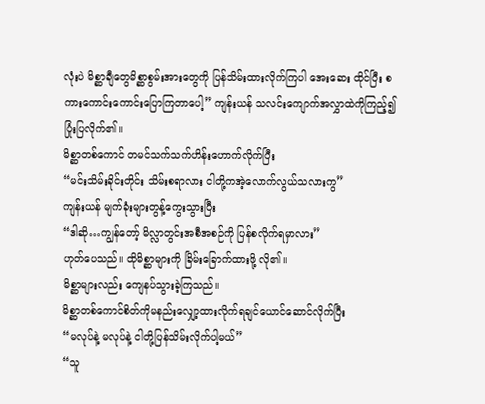လုံးပဲ မိစ္ဆာချီတွေမိစ္ဆာစွမ်းအားတွေကို ပြန်သိမ်းထားလိုက်ကြပါ အေးဆေး ထိုင်ပြီး စကားကောင်းကောင်းပြောကြတာပေါ့” ကျန်းယန် သလင်းကျောက်အလွှာထဲကိုကြည့်၍ ပြုံးပြလိုက်၏။
မိစ္ဆာတစ်ကောင် တမင်သက်သက်ဟိန်းဟောက်လိုက်ပြီး
“မင်းသိမ်းခိုင်းတိုင်း သိမ်းစရာလား ငါတို့ကအဲ့လောက်လွယ်သလားကွ”
ကျန်းယန် မျက်ခုံးများတွန့်ကွေးသွားပြီး
“ဒါဆို…ကျွန်တော့် မိလ္လာတွင်းအစီအစဉ်ကို ပြန်စလိုက်ရမှာလား”
ဟုတ်ပေသည်။ ထိုမိစ္ဆာများကို ခြိမ်းခြောက်ထားဖို့ လို၏။
မိစ္ဆာများလည်း ကျေနပ်သွားခဲ့ကြသည်။
မိစ္ဆာတစ်ကောင်စိတ်ကိုမနည်းလျှော့ထားလိုက်ရချင်ယောင်ဆောင်လိုက်ပြီး
“မလုပ်နဲ့ မလုပ်နဲ့ ငါတို့ပြန်သိမ်းလိုက်ပါ့မယ်”
“သူ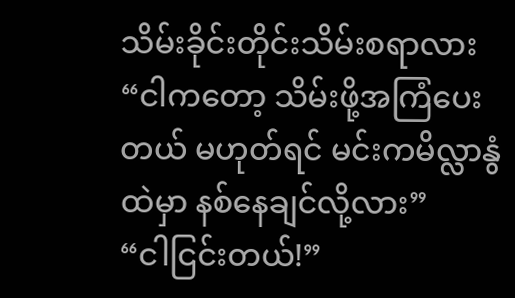သိမ်းခိုင်းတိုင်းသိမ်းစရာလား
“ငါကတော့ သိမ်းဖို့အကြံပေးတယ် မဟုတ်ရင် မင်းကမိလ္လာနွံထဲမှာ နစ်နေချင်လို့လား”
“ငါငြင်းတယ်!”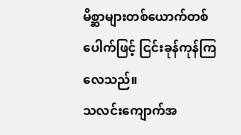မိစ္ဆာများတစ်ယောက်တစ်ပေါက်ဖြင့် ငြင်းခုန်ကုန်ကြလေသည်။
သလင်းကျောက်အ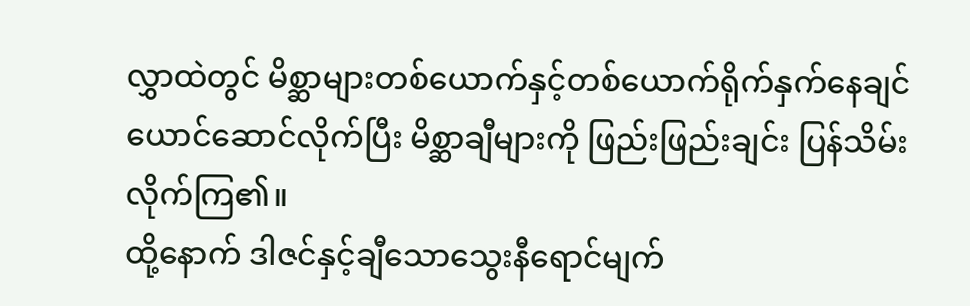လွှာထဲတွင် မိစ္ဆာများတစ်ယောက်နှင့်တစ်ယောက်ရိုက်နှက်နေချင်ယောင်ဆောင်လိုက်ပြီး မိစ္ဆာချီများကို ဖြည်းဖြည်းချင်း ပြန်သိမ်းလိုက်ကြ၏။
ထို့နောက် ဒါဇင်နှင့်ချီသောသွေးနီရောင်မျက်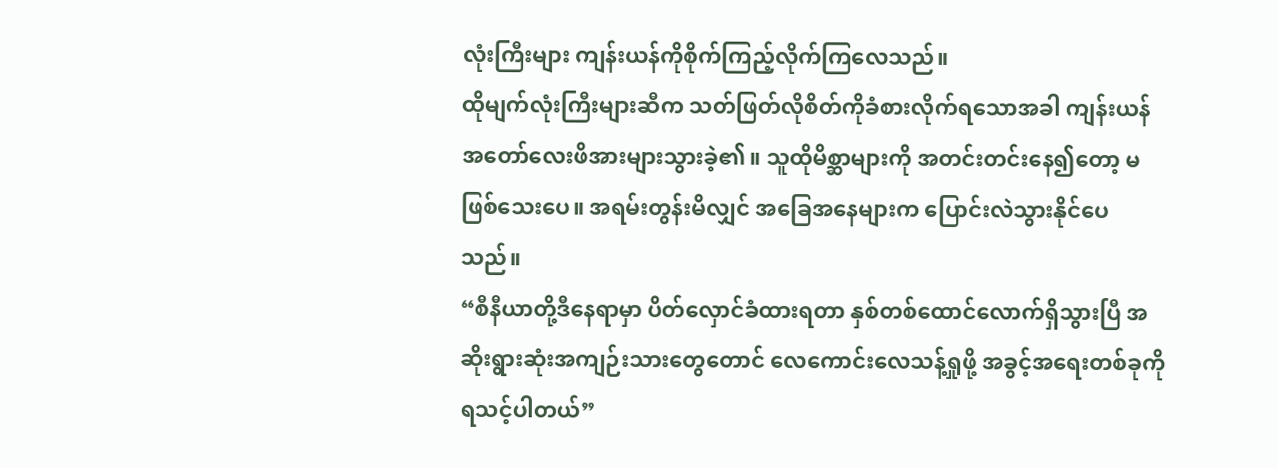လုံးကြီးများ ကျန်းယန်ကိုစိုက်ကြည့်လိုက်ကြလေသည်။
ထိုမျက်လုံးကြီးများဆီက သတ်ဖြတ်လိုစိတ်ကိုခံစားလိုက်ရသောအခါ ကျန်းယန်အတော်လေးဖိအားများသွားခဲ့၏။ သူထိုမိစ္ဆာများကို အတင်းတင်းနေ၍တော့ မဖြစ်သေးပေ။ အရမ်းတွန်းမိလျှင် အခြေအနေများက ပြောင်းလဲသွားနိုင်ပေသည်။
“စီနီယာတို့ဒီနေရာမှာ ပိတ်လှောင်ခံထားရတာ နှစ်တစ်ထောင်လောက်ရှိသွားပြီ အဆိုးရွားဆုံးအကျဉ်းသားတွေတောင် လေကောင်းလေသန့်ရှုဖို့ အခွင့်အရေးတစ်ခုကိုရသင့်ပါတယ်”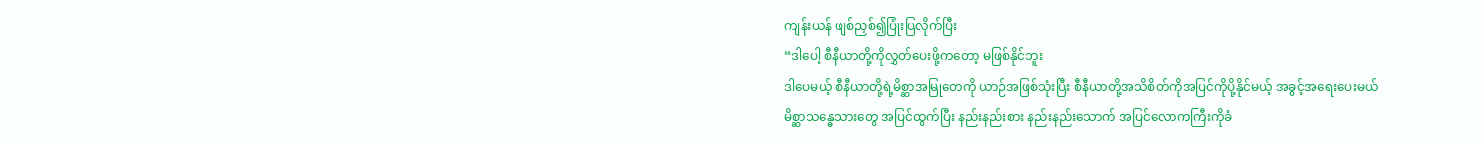ကျန်းယန် ဖျစ်ညှစ်၍ပြုံးပြလိုက်ပြီး
“ဒါပေါ့ စီနီယာတို့ကိုလွှတ်ပေးဖို့ကတော့ မဖြစ်နိုင်ဘူး
ဒါပေမယ့် စီနီယာတို့ရဲ့မိစ္ဆာအမြုတေကို ယာဉ်အဖြစ်သုံးပြီး စီနီယာတို့အသိစိတ်ကိုအပြင်ကိုပို့နိုင်မယ့် အခွင့်အရေးပေးမယ်
မိစ္ဆာသန္ဓေသားတွေ အပြင်ထွက်ပြီး နည်းနည်းစား နည်းနည်းသောက် အပြင်လောကကြီးကိုခံ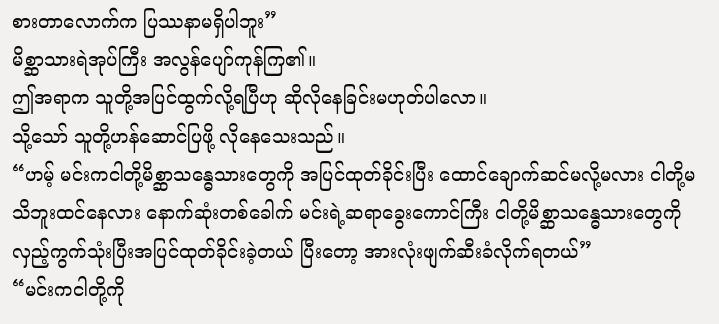စားတာလောက်က ပြဿနာမရှိပါဘူး”
မိစ္ဆာသားရဲအုပ်ကြီး အလွန်ပျော်ကုန်ကြ၏။
ဤအရာက သူတို့အပြင်ထွက်လို့ရပြီဟု ဆိုလိုနေခြင်းမဟုတ်ပါလော။
သို့သော် သူတို့ဟန်ဆောင်ပြဖို့ လိုနေသေးသည်။
“ဟမ့် မင်းကငါတို့မိစ္ဆာသန္ဓေသားတွေကို အပြင်ထုတ်ခိုင်းပြီး ထောင်ချောက်ဆင်မလို့မလား ငါတို့မသိဘူးထင်နေလား နောက်ဆုံးတစ်ခေါက် မင်းရဲ့ဆရာခွေးကောင်ကြီး ငါတို့မိစ္ဆာသန္ဓေသားတွေကို လှည့်ကွက်သုံးပြီးအပြင်ထုတ်ခိုင်းခဲ့တယ် ပြီးတော့ အားလုံးဖျက်ဆီးခံလိုက်ရတယ်”
“မင်းကငါတို့ကို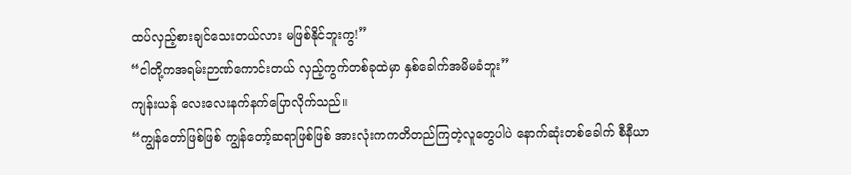ထပ်လှည့်စားချင်သေးတယ်လား မဖြစ်နိုင်ဘူးကွ!”
“ငါတို့ကအရမ်းဉာဏ်ကောင်းတယ် လှည့်ကွက်တစ်ခုထဲမှာ နှစ်ခေါက်အမိမခံဘူး”
ကျန်းယန် လေးလေးနက်နက်ပြောလိုက်သည်။
“ကျွန်တော်ဖြစ်ဖြစ် ကျွန်တော့်ဆရာဖြစ်ဖြစ် အားလုံးကကတိတည်ကြတဲ့လူတွေပါပဲ နောက်ဆုံးတစ်ခေါက် စီနီယာ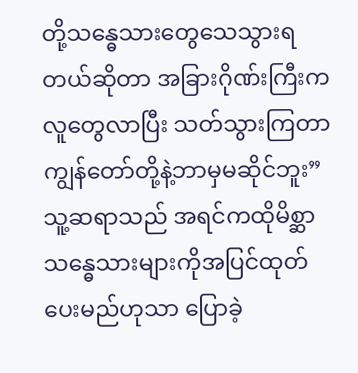တို့သန္ဓေသားတွေသေသွားရတယ်ဆိုတာ အခြားဂိုဏ်းကြီးကလူတွေလာပြီး သတ်သွားကြတာ ကျွန်တော်တို့နဲ့ဘာမှမဆိုင်ဘူး”
သူ့ဆရာသည် အရင်ကထိုမိစ္ဆာသန္ဓေသားများကိုအပြင်ထုတ်ပေးမည်ဟုသာ ပြောခဲ့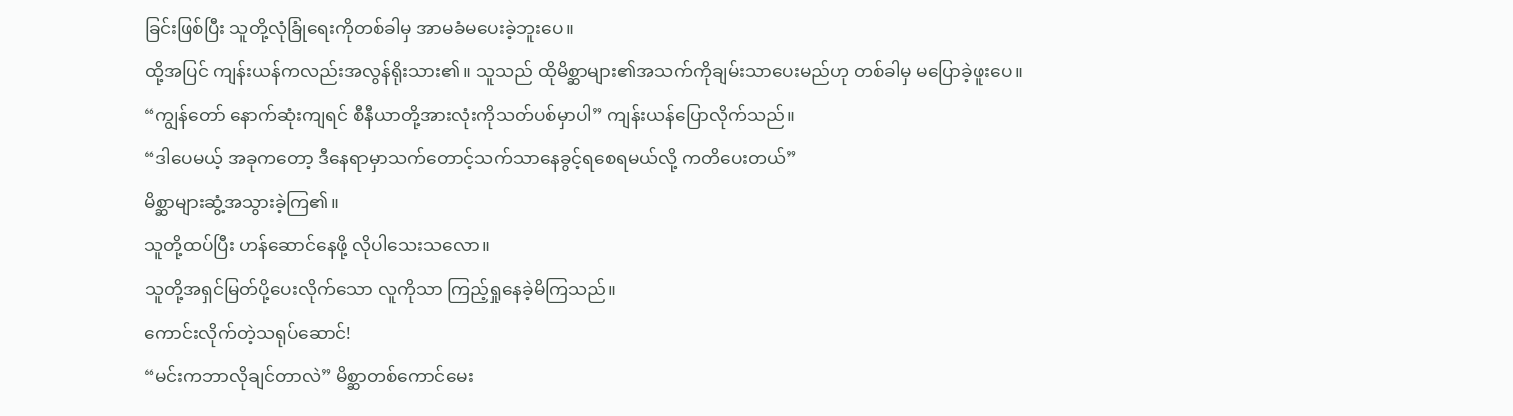ခြင်းဖြစ်ပြီး သူတို့လုံခြုံရေးကိုတစ်ခါမှ အာမခံမပေးခဲ့ဘူးပေ။
ထို့အပြင် ကျန်းယန်ကလည်းအလွန်ရိုးသား၏။ သူသည် ထိုမိစ္ဆာများ၏အသက်ကိုချမ်းသာပေးမည်ဟု တစ်ခါမှ မပြောခဲ့ဖူးပေ။
“ကျွန်တော် နောက်ဆုံးကျရင် စီနီယာတို့အားလုံးကိုသတ်ပစ်မှာပါ” ကျန်းယန်ပြောလိုက်သည်။
“ဒါပေမယ့် အခုကတော့ ဒီနေရာမှာသက်တောင့်သက်သာနေခွင့်ရစေရမယ်လို့ ကတိပေးတယ်”
မိစ္ဆာများဆွံ့အသွားခဲ့ကြ၏။
သူတို့ထပ်ပြီး ဟန်ဆောင်နေဖို့ လိုပါသေးသလော။
သူတို့အရှင်မြတ်ပို့ပေးလိုက်သော လူကိုသာ ကြည့်ရှုနေခဲ့မိကြသည်။
ကောင်းလိုက်တဲ့သရုပ်ဆောင်!
“မင်းကဘာလိုချင်တာလဲ” မိစ္ဆာတစ်ကောင်မေး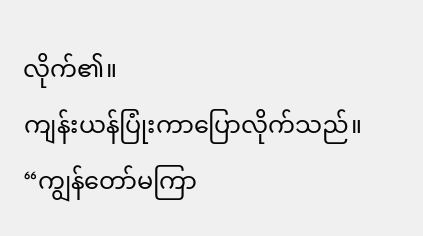လိုက်၏။
ကျန်းယန်ပြုံးကာပြောလိုက်သည်။
“ကျွန်တော်မကြာ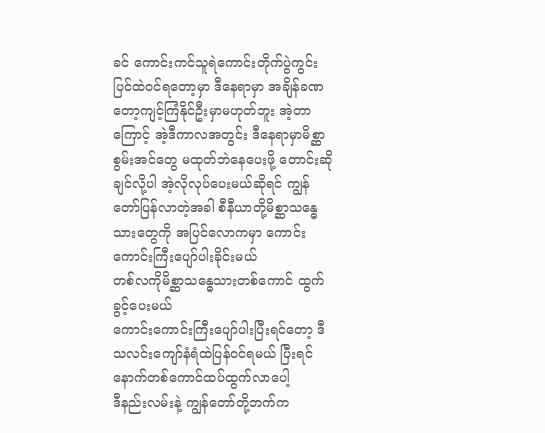ခင် ကောင်းကင်သူရဲကောင်းတိုက်ပွဲကွင်းပြင်ထဲ၀င်ရတော့မှာ ဒီနေရာမှာ အချိန်ခဏတော့ကျင့်ကြံနိုင်ဦးမှာမဟုတ်ဘူး အဲ့တာကြောင့် အဲ့ဒီကာလအတွင်း ဒီနေရာမှာမိစ္ဆာစွမ်းအင်တွေ မထုတ်ဘဲနေပေးဖို့ တောင်းဆိုချင်လို့ပါ အဲ့လိုလုပ်ပေးမယ်ဆိုရင် ကျွန်တော်ပြန်လာတဲ့အခါ စီနီယာတို့မိစ္ဆာသန္ဓေသားတွေကို အပြင်လောကမှာ ကောင်းကောင်းကြီးပျော်ပါးခိုင်းမယ်
တစ်လကိုမိစ္ဆာသန္ဓေသားတစ်ကောင် ထွက်ခွင့်ပေးမယ်
ကောင်းကောင်းကြီးပျော်ပါးပြီးရင်တော့ ဒီသလင်းကျော်နံရံထဲပြန်၀င်ရမယ် ပြီးရင်နောက်တစ်ကောင်ထပ်ထွက်လာပေါ့
ဒီနည်းလမ်းနဲ့ ကျွန်တော်တို့ဘက်က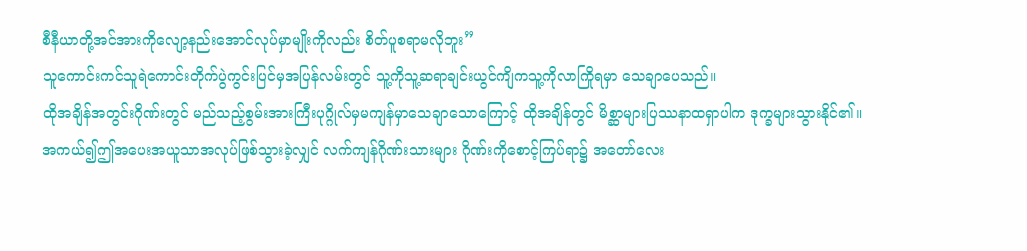စီနီယာတို့အင်အားကိုလျော့နည်းအောင်လုပ်မှာမျိုးကိုလည်း စိတ်ပူစရာမလိုဘူး”
သူကောင်းကင်သူရဲကောင်းတိုက်ပွဲကွင်းပြင်မှအပြန်လမ်းတွင် သူ့ကိုသူ့ဆရာချင်းယွင်ကျိကသူ့ကိုလာကြိုရမှာ သေချာပေသည်။
ထိုအချိန်အတွင်းဂိုဏ်းတွင် မည်သည့်စွမ်းအားကြီးပုဂ္ဂိုလ်မှမကျန်မှာသေချာသောကြောင့် ထိုအချိန်တွင် မိစ္ဆာများပြဿနာထရှာပါက ဒုက္ခများသွားနိုင်၏။
အကယ်၍ဤအပေးအယူသာအလုပ်ဖြစ်သွားခဲ့လျှင် လက်ကျန်ဂိုဏ်းသားများ ဂိုဏ်းကိုစောင့်ကြပ်ရာ၌ အတော်လေး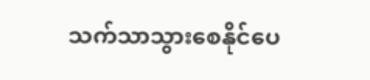သက်သာသွားစေနိုင်ပေ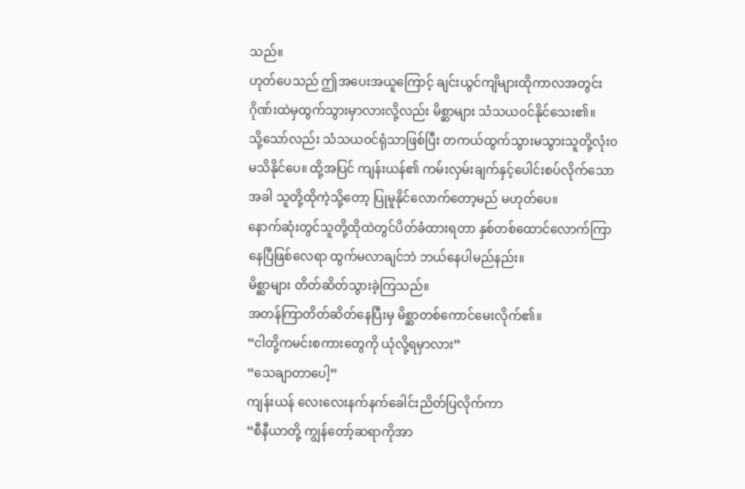သည်။
ဟုတ်ပေသည် ဤအပေးအယူကြောင့် ချင်းယွင်ကျိများထိုကာလအတွင်း ဂိုဏ်းထဲမှထွက်သွားမှာလားလို့လည်း မိစ္ဆာများ သံသယ၀င်နိုင်သေး၏။
သို့သော်လည်း သံသယ၀င်ရုံသာဖြစ်ပြီး တကယ်ထွက်သွားမသွားသူတို့လုံး၀မသိနိုင်ပေ။ ထို့အပြင် ကျန်းယန်၏ ကမ်းလှမ်းချက်နှင့်ပေါင်းစပ်လိုက်သောအခါ သူတို့ထိုကဲ့သို့တော့ ပြုမူနိုင်လောက်တော့မည် မဟုတ်ပေ။
နောက်ဆုံးတွင်သူတို့ထိုထဲတွင်ပိတ်ခံထားရတာ နှစ်တစ်ထောင်လောက်ကြာနေပြီဖြစ်လေရာ ထွက်မလာချင်ဘဲ ဘယ်နေပါမည်နည်း။
မိစ္ဆာများ တိတ်ဆိတ်သွားခဲ့ကြသည်။
အတန်ကြာတိတ်ဆိတ်နေပြီးမှ မိစ္ဆာတစ်ကောင်မေးလိုက်၏။
“ငါတို့ကမင်းစကားတွေကို ယုံလို့ရမှာလား”
“သေချာတာပေါ့”
ကျန်းယန် လေးလေးနက်နက်ခေါင်းညိတ်ပြလိုက်ကာ
“စီနီယာတို့ ကျွန်တော့်ဆရာကိုအာ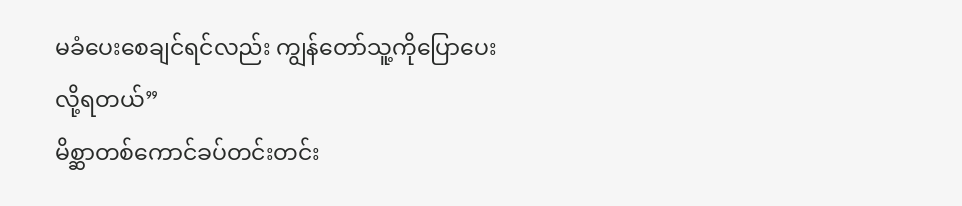မခံပေးစေချင်ရင်လည်း ကျွန်တော်သူ့ကိုပြောပေးလို့ရတယ်”
မိစ္ဆာတစ်ကောင်ခပ်တင်းတင်း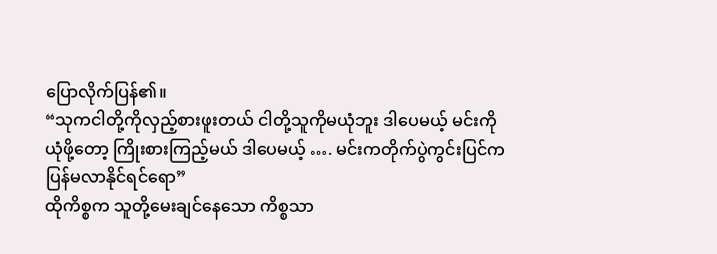ပြောလိုက်ပြန်၏။
“သုကငါတို့ကိုလှည့်စားဖူးတယ် ငါတို့သူကိုမယုံဘူး ဒါပေမယ့် မင်းကိုယုံဖို့တော့ ကြိုးစားကြည့်မယ် ဒါပေမယ့် …. မင်းကတိုက်ပွဲကွင်းပြင်ကပြန်မလာနိုင်ရင်ရော”
ထိုကိစ္စက သူတို့မေးချင်နေသော ကိစ္စသာ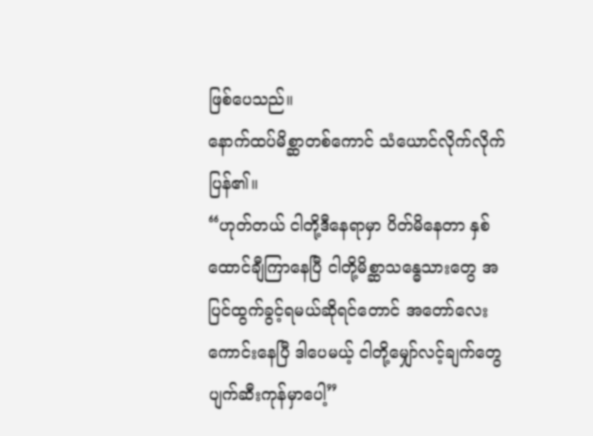ဖြစ်ပေသည်။
နောက်ထပ်မိစ္ဆာတစ်ကောင် သံယောင်လိုက်လိုက်ပြန်၏။
“ဟုတ်တယ် ငါတို့ဒီနေရာမှာ ပိတ်မိနေတာ နှစ်ထောင်ချီကြာနေပြီ ငါတို့မိစ္ဆာသန္ဓေသားတွေ အပြင်ထွက်ခွင့်ရမယ်ဆိုရင်တောင် အတော်လေးကောင်းနေပြီ ဒါပေမယ့် ငါတို့မျှော်လင့်ချက်တွေ ပျက်ဆီးကုန်မှာပေါ့”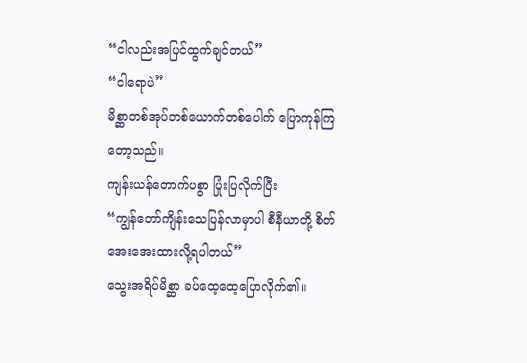“ငါလည်းအပြင်ထွက်ချင်တယ်”
“ငါရောပဲ”
မိစ္ဆာတစ်အုပ်တစ်ယောက်တစ်ပေါက် ပြောကုန်ကြတော့သည်။
ကျန်းယန်တောက်ပစွာ ပြုံးပြလိုက်ပြီး
“ကျွန်တော်ကျိန်းသေပြန်လာမှာပါ စီနီယာတို့ စိတ်အေးအေးထားလို့ရပါတယ်”
သွေးအရိပ်မိစ္ဆာ ခပ်ထေ့ထေ့ပြောလိုက်၏။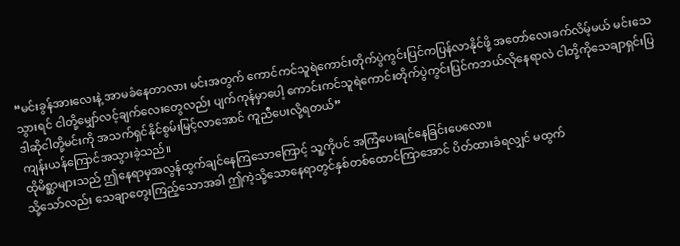“မင်းခွန်အားလေးနဲ့ အာမခံနေတာလား မင်းအတွက် ကောင်ကင်သူရဲကောင်းတိုက်ပွဲကွင်းပြင်ကပြန်လာနိုင်ဖို့ အတော်လေးခက်လိမ့်မယ် မင်းသေသွားရင် ငါတို့မျှော်လင့်ချက်လေးတွေလည်း ပျက်ကုန်မှာပေါ့ ကောင်းကင်သူရဲကောင်းတိုက်ပွဲကွင်းပြင်ကဘယ်လိုနေရာလဲ ငါတို့ကိုသေချာရှင်းပြ ဒါဆိုငါတို့မင်းကို အသက်ရှင်နိုင်စွမ်းမြင့်လာအောင် ကူညီပေးလို့ရတယ်”
ကျန်းယန်ကြောင်အသွားခဲ့သည်။
ထိုမိစ္ဆာများသည် ဤနေရာမှအလွန်ထွက်ချင်နေကြသောကြောင့် သူ့ကိုပင် အကြံပေးချင်နေခြင်းပေလော။
သို့သော်လည်း သေချာတွေးကြည့်သောအခါ ဤကဲ့သို့သောနေရာတွင်နှစ်တစ်ထောင်ကြာအောင် ပိတ်ထားခံရလျှင် မထွက်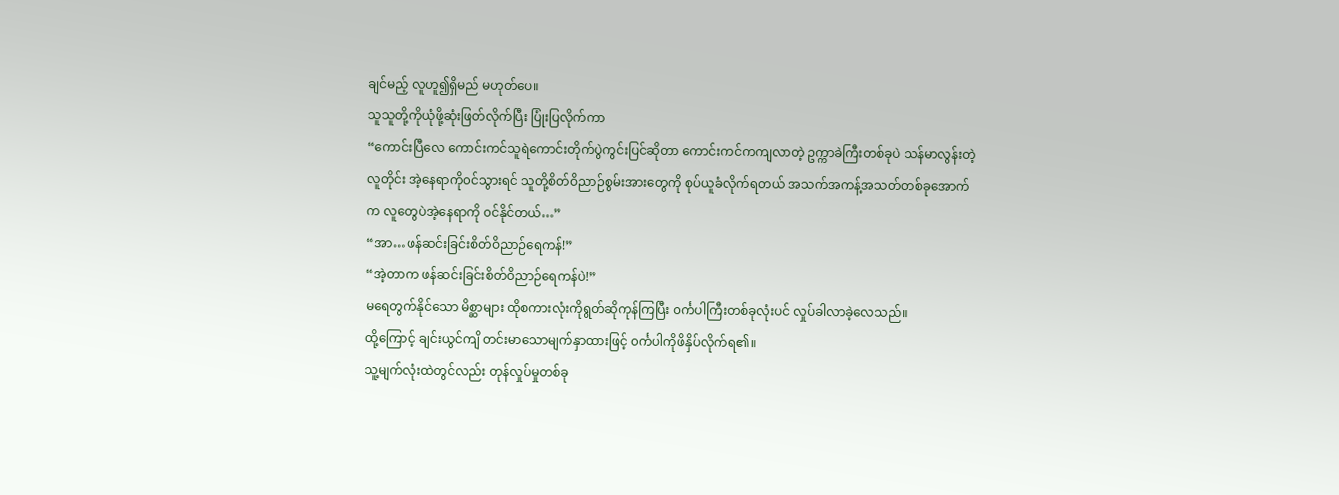ချင်မည့် လူဟူ၍ရှိမည် မဟုတ်ပေ။
သူသူတို့ကိုယုံဖို့ဆုံးဖြတ်လိုက်ပြီး ပြုံးပြလိုက်ကာ
“ကောင်းပြီလေ ကောင်းကင်သူရဲကောင်းတိုက်ပွဲကွင်းပြင်ဆိုတာ ကောင်းကင်ကကျလာတဲ့ ဥက္ကာခဲကြီးတစ်ခုပဲ သန်မာလွန်းတဲ့လူတိုင်း အဲ့နေရာကို၀င်သွားရင် သူတို့စိတ်ဝိညာဉ်စွမ်းအားတွေကို စုပ်ယူခံလိုက်ရတယ် အသက်အကန့်အသတ်တစ်ခုအောက်က လူတွေပဲအဲ့နေရာကို ၀င်နိုင်တယ်…”
“အာ…ဖန်ဆင်းခြင်းစိတ်ဝိညာဉ်ရေကန်!”
“အဲ့တာက ဖန်ဆင်းခြင်းစိတ်ဝိညာဉ်ရေကန်ပဲ!”
မရေတွက်နိုင်သော မိစ္ဆာများ ထိုစကားလုံးကိုရွတ်ဆိုကုန်ကြပြီး ၀င်္ကပါကြီးတစ်ခုလုံးပင် လှုပ်ခါလာခဲ့လေသည်။
ထို့ကြောင့် ချင်းယွင်ကျိ တင်းမာသောမျက်နှာထားဖြင့် ၀င်္ကပါကိုဖိနှိပ်လိုက်ရ၏။
သူ့မျက်လုံးထဲတွင်လည်း တုန်လှုပ်မှုတစ်ခု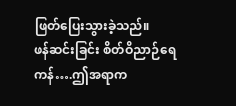ဖြတ်ပြေးသွားခဲ့သည်။
ဖန်ဆင်းခြင်း စိတ်ဝိညာဉ်ရေကန်….ဤအရာက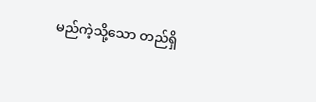မည်ကဲ့သို့သော တည်ရှိ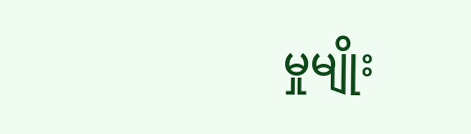မှုမျိုး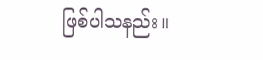ဖြစ်ပါသနည်း။